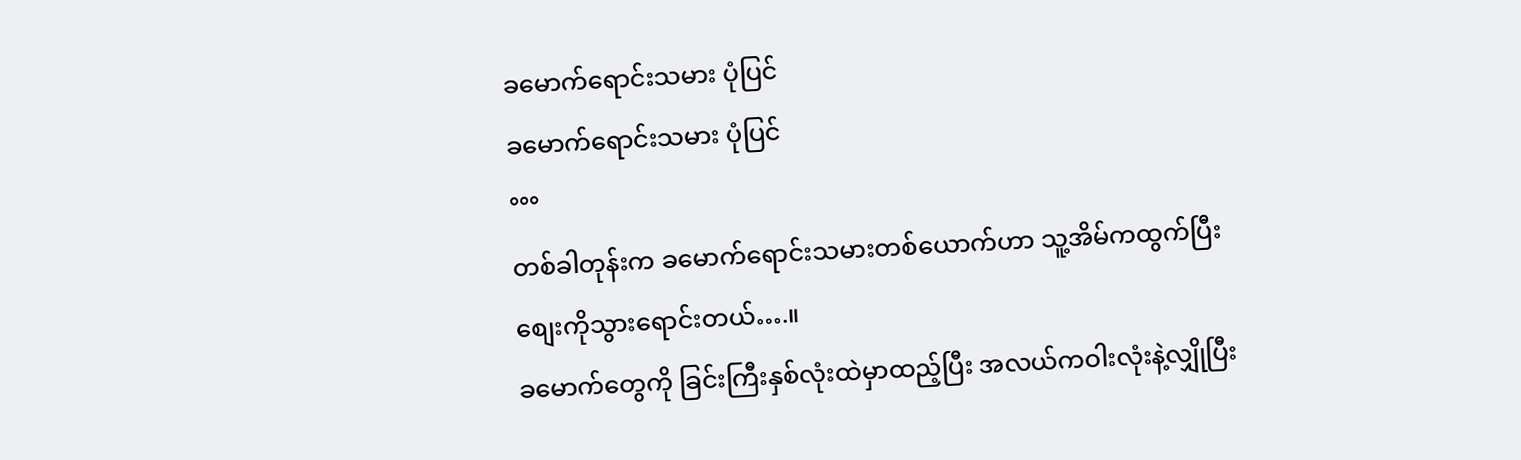ခမောက်ရောင်းသမား ပုံပြင်
ခမောက်ရောင်းသမား ပုံပြင်
°°°
တစ်ခါတုန်းက ခမောက်ရောင်းသမားတစ်ယောက်ဟာ သူ့အိမ်ကထွက်ပြီး
စျေးကိုသွားရောင်းတယ်….။
ခမောက်တွေကို ခြင်းကြီးနှစ်လုံးထဲမှာထည့်ပြီး အလယ်ကဝါးလုံးနဲ့လျှိုပြီး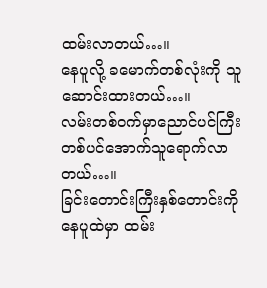ထမ်းလာတယ်…။
နေပူလို့ ခမောက်တစ်လုံးကို သူဆောင်းထားတယ်…။
လမ်းတစ်၀က်မှာညောင်ပင်ကြီးတစ်ပင်အောက်သူရောက်လာတယ်…။
ခြင်းတောင်းကြီးနှစ်တောင်းကို နေပူထဲမှာ ထမ်း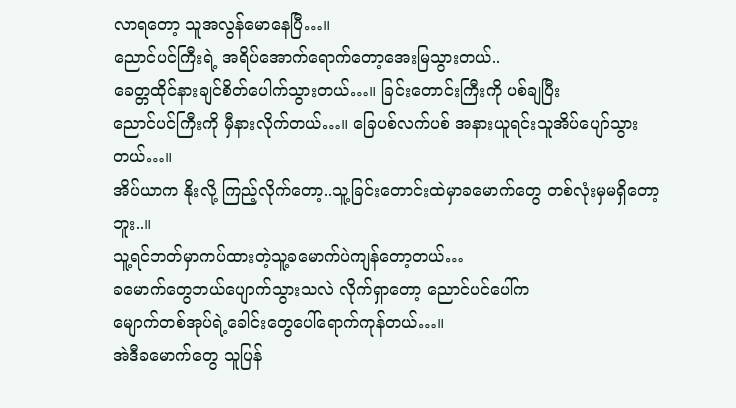လာရတော့ သူအလွန်မောနေပြီ…။
ညောင်ပင်ကြီးရဲ့ အရိပ်အောက်ရောက်တော့အေးမြသွားတယ်..
ခေတ္တထိုင်နားချင်စိတ်ပေါက်သွားတယ်…။ ခြင်းတောင်းကြီးကို ပစ်ချပြီး
ညောင်ပင်ကြီးကို မှီနားလိုက်တယ်…။ ခြေပစ်လက်ပစ် အနားယူရင်းသူအိပ်ပျော်သွားတယ်…။
အိပ်ယာက နိုးလို့ ကြည့်လိုက်တော့..သူ့ခြင်းတောင်းထဲမှာခမောက်တွေ တစ်လုံးမှမရှိတော့ဘူး..။
သူ့ရင်ဘတ်မှာကပ်ထားတဲ့သူ့ခမောက်ပဲကျန်တော့တယ်…
ခမောက်တွေဘယ်ပျောက်သွားသလဲ လိုက်ရှာတော့ ညောင်ပင်ပေါ်က
မျောက်တစ်အုပ်ရဲ့ခေါင်းတွေပေါ်ရောက်ကုန်တယ်…။
အဲဒီခမောက်တွေ သူပြန်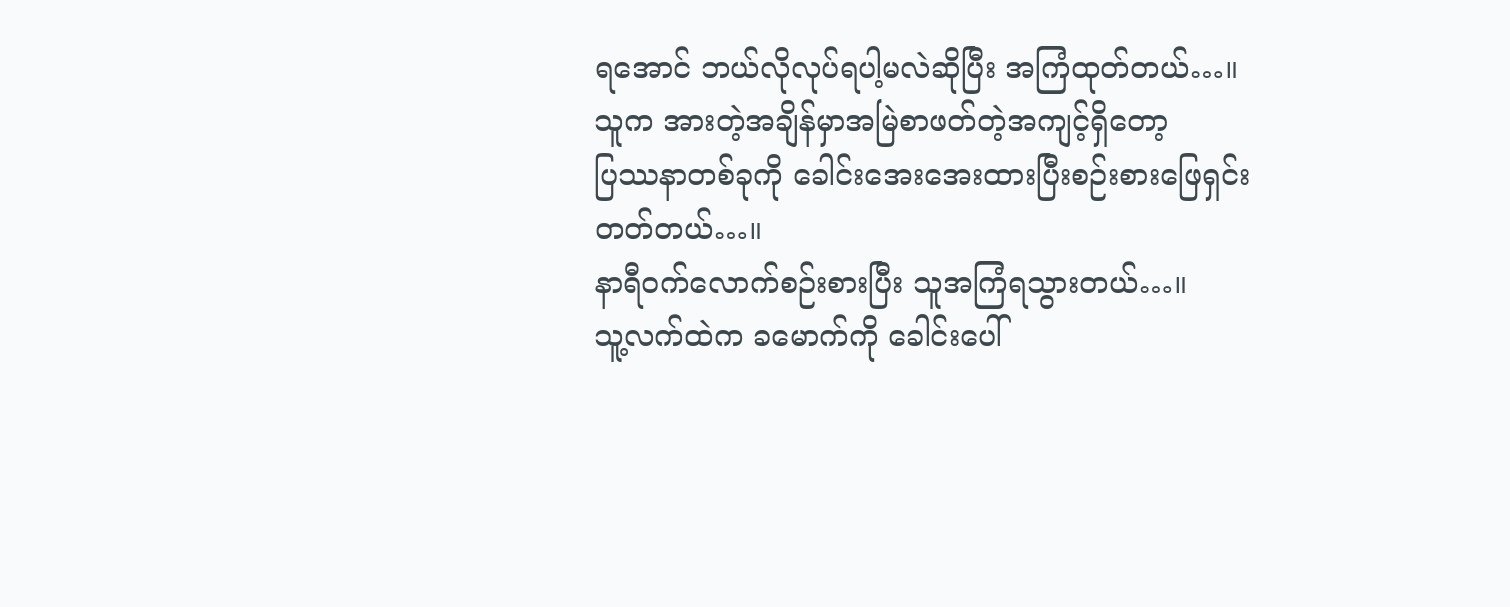ရအောင် ဘယ်လိုလုပ်ရပါ့မလဲဆိုပြီး အကြံထုတ်တယ်…။
သူက အားတဲ့အချိန်မှာအမြဲစာဖတ်တဲ့အကျင့်ရှိတော့
ပြဿနာတစ်ခုကို ခေါင်းအေးအေးထားပြီးစဉ်းစားဖြေရှင်းတတ်တယ်…။
နာရီ၀က်လောက်စဉ်းစားပြီး သူအကြံရသွားတယ်…။
သူ့လက်ထဲက ခမောက်ကို ခေါင်းပေါ်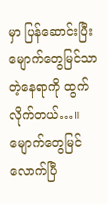မှာ ပြန်ဆောင်းပြီး
မျောက်တွေမြင်သာတဲ့နေရာကို ထွက်လိုက်တယ်…။
မျောက်တွေမြင်လောက်ပြီ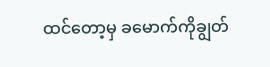ထင်တော့မှ ခမောက်ကိုချွတ်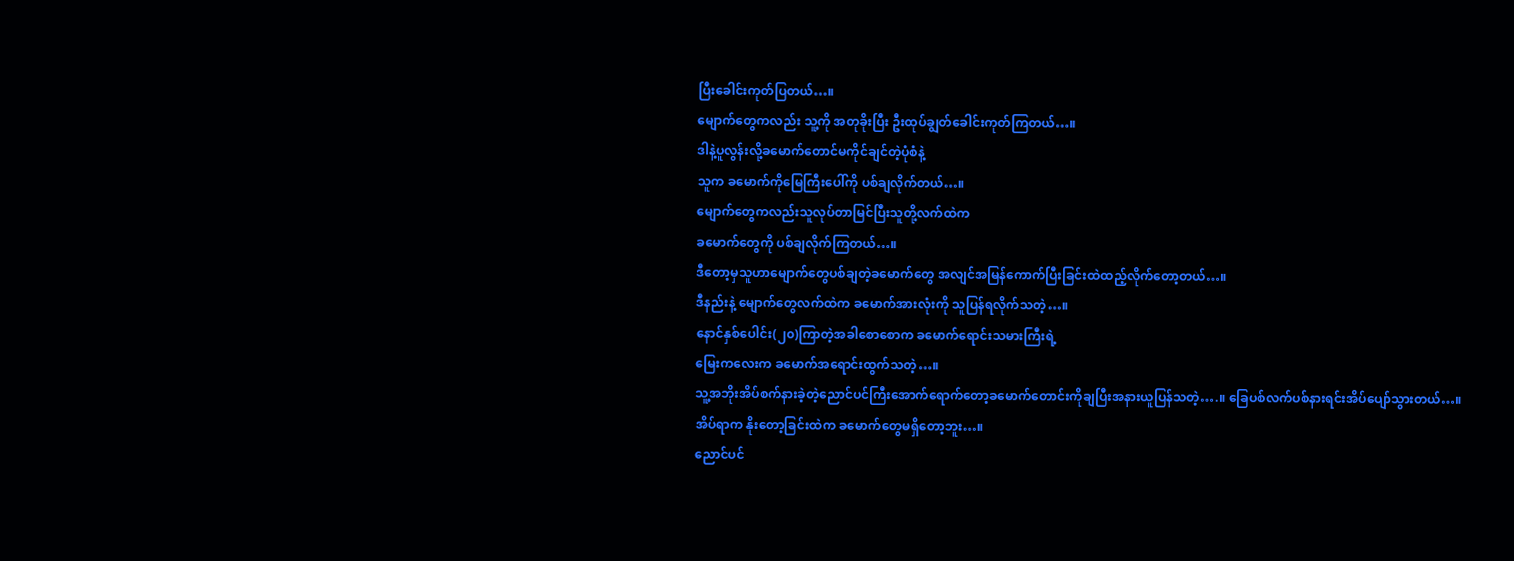ပြီးခေါင်းကုတ်ပြတယ်…။
မျောက်တွေကလည်း သူ့ကို အတုခိုးပြီး ဦးထုပ်ချွတ်ခေါင်းကုတ်ကြတယ်…။
ဒါနဲ့ပူလွန်းလို့ခမောက်တောင်မကိုင်ချင်တဲ့ပုံစံနဲ့
သူက ခမောက်ကိုမြေကြီးပေါ်ကို ပစ်ချလိုက်တယ်…။
မျောက်တွေကလည်းသူလုပ်တာမြင်ပြီးသူတို့လက်ထဲက
ခမောက်တွေကို ပစ်ချလိုက်ကြတယ်…။
ဒီတော့မှသူဟာမျောက်တွေပစ်ချတဲ့ခမောက်တွေ အလျင်အမြန်ကောက်ပြီးခြင်းထဲထည့်လိုက်တော့တယ်…။
ဒီနည်းနဲ့ မျောက်တွေလက်ထဲက ခမောက်အားလုံးကို သူပြန်ရလိုက်သတဲ့…။
နောင်နှစ်ပေါင်း(၂၀)ကြာတဲ့အခါစောစောက ခမောက်ရောင်းသမားကြီးရဲ့
မြေးကလေးက ခမောက်အရောင်းထွက်သတဲ့…။
သူ့အဘိုးအိပ်စက်နားခဲ့တဲ့ညောင်ပင်ကြီးအောက်ရောက်တော့ခမောက်တောင်းကိုချပြီးအနားယူပြန်သတဲ့….။ ခြေပစ်လက်ပစ်နားရင်းအိပ်ပျော်သွားတယ်…။
အိပ်ရာက နိုးတော့ခြင်းထဲက ခမောက်တွေမရှိတော့ဘူး…။
ညောင်ပင်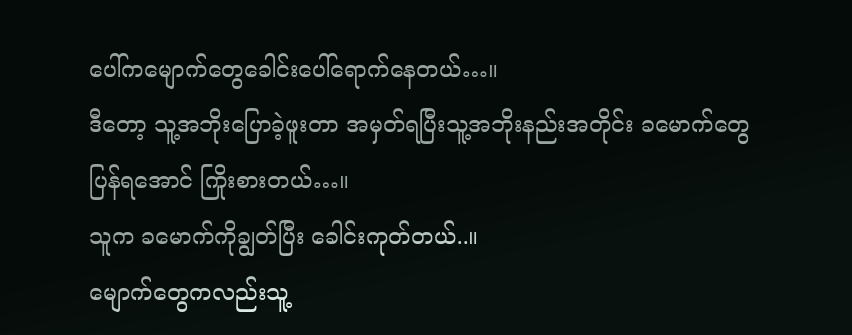ပေါ်ကမျောက်တွေခေါင်းပေါ်ရောက်နေတယ်…။
ဒီတော့ သူ့အဘိုးပြောခဲ့ဖူးတာ အမှတ်ရပြီးသူ့အဘိုးနည်းအတိုင်း ခမောက်တွေပြန်ရအောင် ကြိုးစားတယ်…။
သူက ခမောက်ကိုချွတ်ပြီး ခေါင်းကုတ်တယ်..။
မျောက်တွေကလည်းသူ့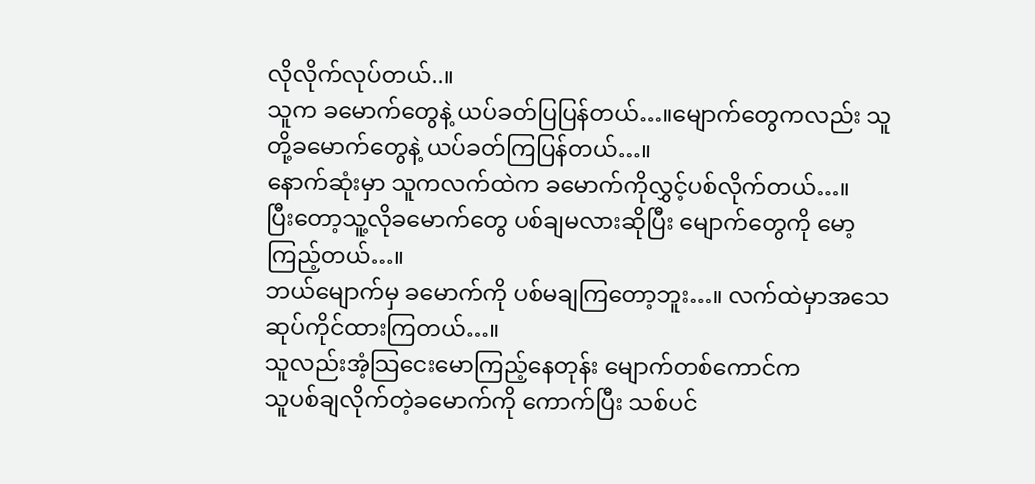လိုလိုက်လုပ်တယ်..။
သူက ခမောက်တွေနဲ့ ယပ်ခတ်ပြပြန်တယ်…။မျောက်တွေကလည်း သူတို့ခမောက်တွေနဲ့ ယပ်ခတ်ကြပြန်တယ်…။
နောက်ဆုံးမှာ သူကလက်ထဲက ခမောက်ကိုလွှင့်ပစ်လိုက်တယ်…။
ပြီးတော့သူ့လိုခမောက်တွေ ပစ်ချမလားဆိုပြီး မျောက်တွေကို မော့ကြည့်တယ်…။
ဘယ်မျောက်မှ ခမောက်ကို ပစ်မချကြတော့ဘူး…။ လက်ထဲမှာအသေဆုပ်ကိုင်ထားကြတယ်…။
သူလည်းအံ့သြငေးမောကြည့်နေတုန်း မျောက်တစ်ကောင်က
သူပစ်ချလိုက်တဲ့ခမောက်ကို ကောက်ပြီး သစ်ပင်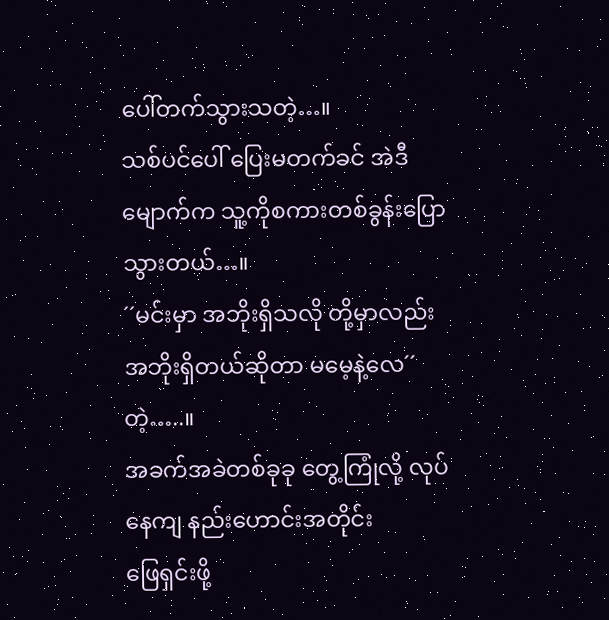ပေါ်တက်သွားသတဲ့…။
သစ်ပင်ပေါ် ပြေးမတက်ခင် အဲဒီမျောက်က သူ့ကိုစကားတစ်ခွန်းပြောသွားတယ်…။
´´မင်းမှာ အဘိုးရှိသလို တို့မှာလည်း အဘိုးရှိတယ်ဆိုတာ မမေ့နဲ့လေ´´ တဲ့…..။
အခက်အခဲတစ်ခုခု တွေ့ကြုံလို့ လုပ်နေကျ နည်းဟောင်းအတိုင်း
ဖြေရှင်းဖို့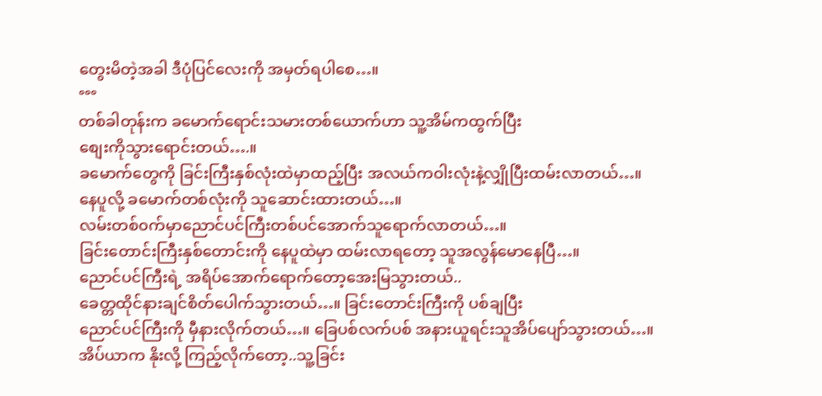တွေးမိတဲ့အခါ ဒီပုံပြင်လေးကို အမှတ်ရပါစေ…။
°°°
တစ်ခါတုန်းက ခမောက်ရောင်းသမားတစ်ယောက်ဟာ သူ့အိမ်ကထွက်ပြီး
စျေးကိုသွားရောင်းတယ်….။
ခမောက်တွေကို ခြင်းကြီးနှစ်လုံးထဲမှာထည့်ပြီး အလယ်ကဝါးလုံးနဲ့လျှိုပြီးထမ်းလာတယ်…။
နေပူလို့ ခမောက်တစ်လုံးကို သူဆောင်းထားတယ်…။
လမ်းတစ်၀က်မှာညောင်ပင်ကြီးတစ်ပင်အောက်သူရောက်လာတယ်…။
ခြင်းတောင်းကြီးနှစ်တောင်းကို နေပူထဲမှာ ထမ်းလာရတော့ သူအလွန်မောနေပြီ…။
ညောင်ပင်ကြီးရဲ့ အရိပ်အောက်ရောက်တော့အေးမြသွားတယ်..
ခေတ္တထိုင်နားချင်စိတ်ပေါက်သွားတယ်…။ ခြင်းတောင်းကြီးကို ပစ်ချပြီး
ညောင်ပင်ကြီးကို မှီနားလိုက်တယ်…။ ခြေပစ်လက်ပစ် အနားယူရင်းသူအိပ်ပျော်သွားတယ်…။
အိပ်ယာက နိုးလို့ ကြည့်လိုက်တော့..သူ့ခြင်း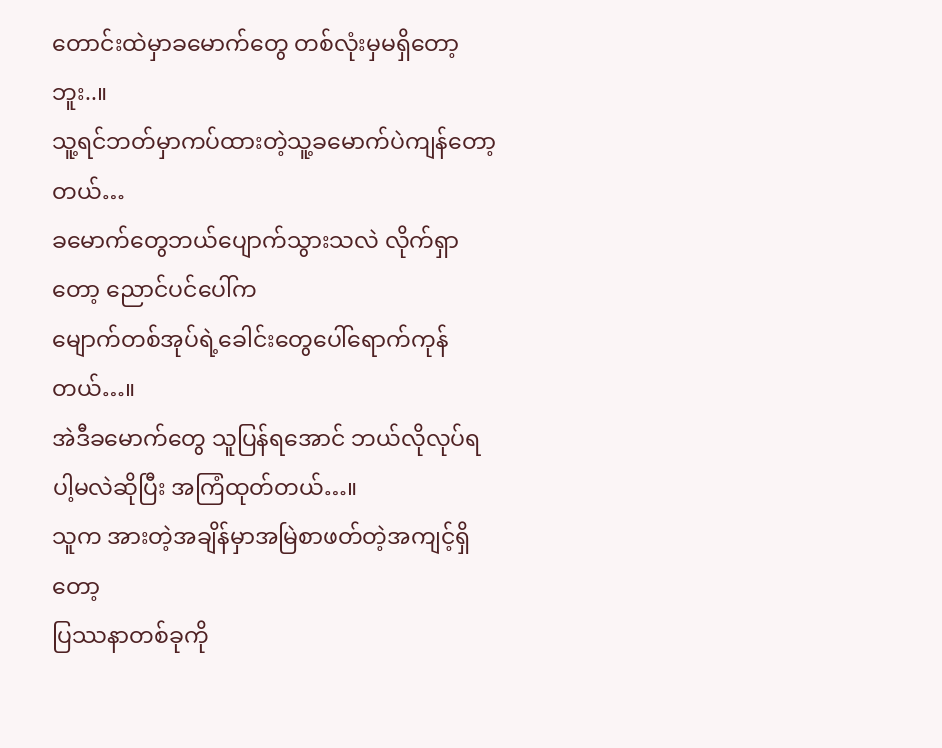တောင်းထဲမှာခမောက်တွေ တစ်လုံးမှမရှိတော့ဘူး..။
သူ့ရင်ဘတ်မှာကပ်ထားတဲ့သူ့ခမောက်ပဲကျန်တော့တယ်…
ခမောက်တွေဘယ်ပျောက်သွားသလဲ လိုက်ရှာတော့ ညောင်ပင်ပေါ်က
မျောက်တစ်အုပ်ရဲ့ခေါင်းတွေပေါ်ရောက်ကုန်တယ်…။
အဲဒီခမောက်တွေ သူပြန်ရအောင် ဘယ်လိုလုပ်ရပါ့မလဲဆိုပြီး အကြံထုတ်တယ်…။
သူက အားတဲ့အချိန်မှာအမြဲစာဖတ်တဲ့အကျင့်ရှိတော့
ပြဿနာတစ်ခုကို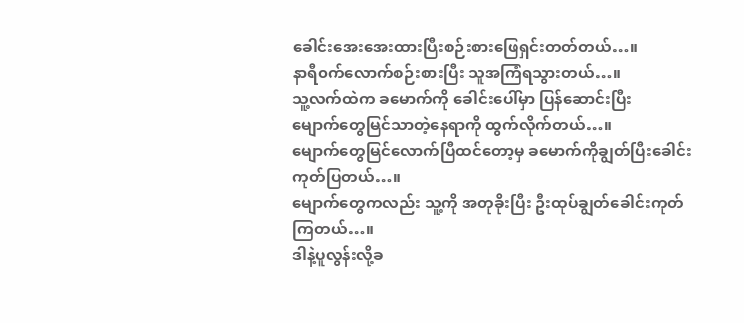ခေါင်းအေးအေးထားပြီးစဉ်းစားဖြေရှင်းတတ်တယ်…။
နာရီ၀က်လောက်စဉ်းစားပြီး သူအကြံရသွားတယ်…။
သူ့လက်ထဲက ခမောက်ကို ခေါင်းပေါ်မှာ ပြန်ဆောင်းပြီး
မျောက်တွေမြင်သာတဲ့နေရာကို ထွက်လိုက်တယ်…။
မျောက်တွေမြင်လောက်ပြီထင်တော့မှ ခမောက်ကိုချွတ်ပြီးခေါင်းကုတ်ပြတယ်…။
မျောက်တွေကလည်း သူ့ကို အတုခိုးပြီး ဦးထုပ်ချွတ်ခေါင်းကုတ်ကြတယ်…။
ဒါနဲ့ပူလွန်းလို့ခ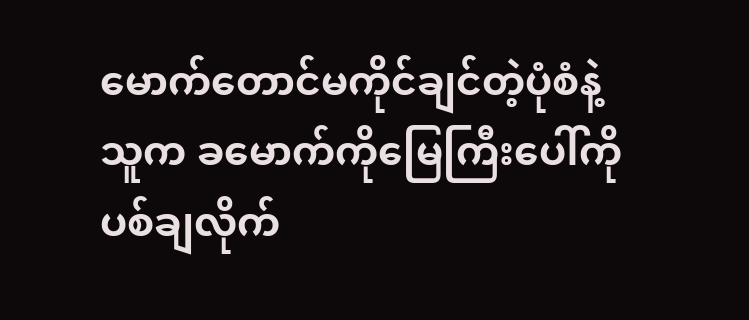မောက်တောင်မကိုင်ချင်တဲ့ပုံစံနဲ့
သူက ခမောက်ကိုမြေကြီးပေါ်ကို ပစ်ချလိုက်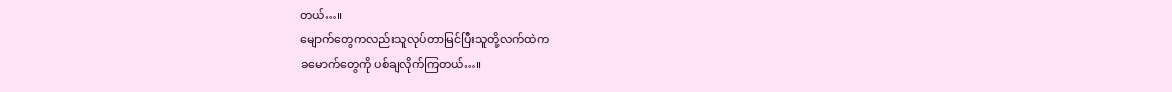တယ်…။
မျောက်တွေကလည်းသူလုပ်တာမြင်ပြီးသူတို့လက်ထဲက
ခမောက်တွေကို ပစ်ချလိုက်ကြတယ်…။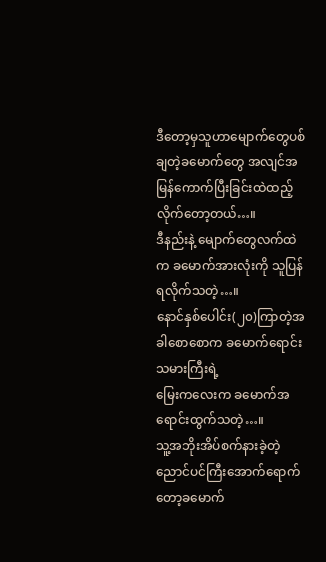ဒီတော့မှသူဟာမျောက်တွေပစ်ချတဲ့ခမောက်တွေ အလျင်အမြန်ကောက်ပြီးခြင်းထဲထည့်လိုက်တော့တယ်…။
ဒီနည်းနဲ့ မျောက်တွေလက်ထဲက ခမောက်အားလုံးကို သူပြန်ရလိုက်သတဲ့…။
နောင်နှစ်ပေါင်း(၂၀)ကြာတဲ့အခါစောစောက ခမောက်ရောင်းသမားကြီးရဲ့
မြေးကလေးက ခမောက်အရောင်းထွက်သတဲ့…။
သူ့အဘိုးအိပ်စက်နားခဲ့တဲ့ညောင်ပင်ကြီးအောက်ရောက်တော့ခမောက်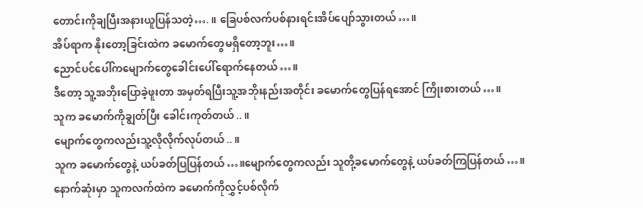တောင်းကိုချပြီးအနားယူပြန်သတဲ့….။ ခြေပစ်လက်ပစ်နားရင်းအိပ်ပျော်သွားတယ်…။
အိပ်ရာက နိုးတော့ခြင်းထဲက ခမောက်တွေမရှိတော့ဘူး…။
ညောင်ပင်ပေါ်ကမျောက်တွေခေါင်းပေါ်ရောက်နေတယ်…။
ဒီတော့ သူ့အဘိုးပြောခဲ့ဖူးတာ အမှတ်ရပြီးသူ့အဘိုးနည်းအတိုင်း ခမောက်တွေပြန်ရအောင် ကြိုးစားတယ်…။
သူက ခမောက်ကိုချွတ်ပြီး ခေါင်းကုတ်တယ်..။
မျောက်တွေကလည်းသူ့လိုလိုက်လုပ်တယ်..။
သူက ခမောက်တွေနဲ့ ယပ်ခတ်ပြပြန်တယ်…။မျောက်တွေကလည်း သူတို့ခမောက်တွေနဲ့ ယပ်ခတ်ကြပြန်တယ်…။
နောက်ဆုံးမှာ သူကလက်ထဲက ခမောက်ကိုလွှင့်ပစ်လိုက်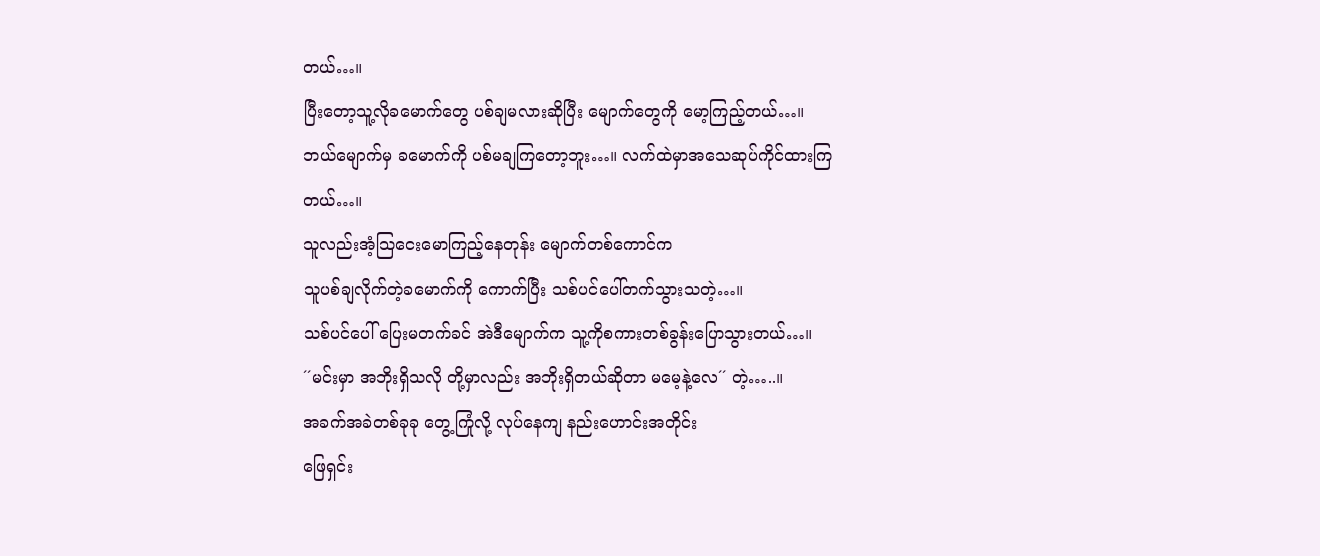တယ်…။
ပြီးတော့သူ့လိုခမောက်တွေ ပစ်ချမလားဆိုပြီး မျောက်တွေကို မော့ကြည့်တယ်…။
ဘယ်မျောက်မှ ခမောက်ကို ပစ်မချကြတော့ဘူး…။ လက်ထဲမှာအသေဆုပ်ကိုင်ထားကြတယ်…။
သူလည်းအံ့သြငေးမောကြည့်နေတုန်း မျောက်တစ်ကောင်က
သူပစ်ချလိုက်တဲ့ခမောက်ကို ကောက်ပြီး သစ်ပင်ပေါ်တက်သွားသတဲ့…။
သစ်ပင်ပေါ် ပြေးမတက်ခင် အဲဒီမျောက်က သူ့ကိုစကားတစ်ခွန်းပြောသွားတယ်…။
´´မင်းမှာ အဘိုးရှိသလို တို့မှာလည်း အဘိုးရှိတယ်ဆိုတာ မမေ့နဲ့လေ´´ တဲ့…..။
အခက်အခဲတစ်ခုခု တွေ့ကြုံလို့ လုပ်နေကျ နည်းဟောင်းအတိုင်း
ဖြေရှင်း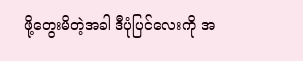ဖို့တွေးမိတဲ့အခါ ဒီပုံပြင်လေးကို အ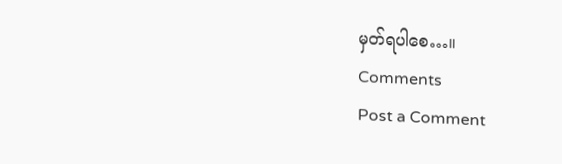မှတ်ရပါစေ…။
Comments
Post a Comment